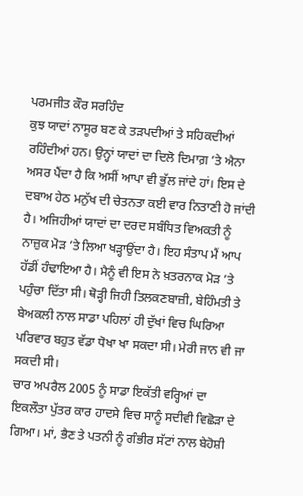ਪਰਮਜੀਤ ਕੌਰ ਸਰਹਿੰਦ
ਕੁਝ ਯਾਦਾਂ ਨਾਸੂਰ ਬਣ ਕੇ ਤੜਪਦੀਆਂ ਤੇ ਸਹਿਕਦੀਆਂ ਰਹਿੰਦੀਆਂ ਹਨ। ਉਨ੍ਹਾਂ ਯਾਦਾਂ ਦਾ ਦਿਲੋ ਦਿਮਾਗ਼ ’ਤੇ ਐਨਾ ਅਸਰ ਪੈਂਦਾ ਹੈ ਕਿ ਅਸੀਂ ਆਪਾ ਵੀ ਭੁੱਲ ਜਾਂਦੇ ਹਾਂ। ਇਸ ਦੇ ਦਬਾਅ ਹੇਠ ਮਨੁੱਖ ਦੀ ਚੇਤਨਤਾ ਕਈ ਵਾਰ ਨਿਤਾਣੀ ਹੋ ਜਾਂਦੀ ਹੈ। ਅਜਿਹੀਆਂ ਯਾਦਾਂ ਦਾ ਦਰਦ ਸਬੰਧਿਤ ਵਿਅਕਤੀ ਨੂੰ ਨਾਜ਼ੁਕ ਮੋੜ ’ਤੇ ਲਿਆ ਖੜ੍ਹਾਉਂਦਾ ਹੈ। ਇਹ ਸੰਤਾਪ ਮੈਂ ਆਪ ਹੱਡੀਂ ਹੰਢਾਇਆ ਹੈ। ਮੈਨੂੰ ਵੀ ਇਸ ਨੇ ਖ਼ਤਰਨਾਕ ਮੋੜ ’ਤੇ ਪਹੁੰਚਾ ਦਿੱਤਾ ਸੀ। ਥੋੜ੍ਹੀ ਜਿਹੀ ਤਿਲਕਣਬਾਜ਼ੀ, ਬੇਹਿੰਮਤੀ ਤੇ ਬੇਅਕਲੀ ਨਾਲ ਸਾਡਾ ਪਹਿਲਾਂ ਹੀ ਦੁੱਖਾਂ ਵਿਚ ਘਿਰਿਆ ਪਰਿਵਾਰ ਬਹੁਤ ਵੱਡਾ ਧੋਖਾ ਖਾ ਸਕਦਾ ਸੀ। ਮੇਰੀ ਜਾਨ ਵੀ ਜਾ ਸਕਦੀ ਸੀ।
ਚਾਰ ਅਪਰੈਲ 2005 ਨੂੰ ਸਾਡਾ ਇਕੱਤੀ ਵਰ੍ਹਿਆਂ ਦਾ ਇਕਲੌਤਾ ਪੁੱਤਰ ਕਾਰ ਹਾਦਸੇ ਵਿਚ ਸਾਨੂੰ ਸਦੀਵੀ ਵਿਛੋੜਾ ਦੇ ਗਿਆ। ਮਾਂ, ਭੈਣ ਤੇ ਪਤਨੀ ਨੂੰ ਗੰਭੀਰ ਸੱਟਾਂ ਨਾਲ ਬੇਹੋਸ਼ੀ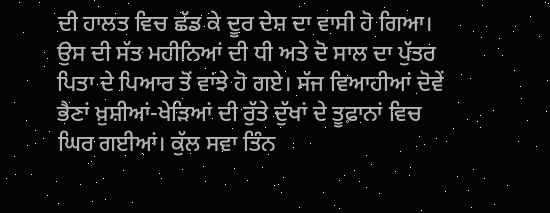ਦੀ ਹਾਲਤ ਵਿਚ ਛੱਡ ਕੇ ਦੂਰ ਦੇਸ਼ ਦਾ ਵਾਸੀ ਹੋ ਗਿਆ। ਉਸ ਦੀ ਸੱਤ ਮਹੀਨਿਆਂ ਦੀ ਧੀ ਅਤੇ ਦੋ ਸਾਲ ਦਾ ਪੁੱਤਰ ਪਿਤਾ ਦੇ ਪਿਆਰ ਤੋਂ ਵਾਂਝੇ ਹੋ ਗਏ। ਸੱਜ ਵਿਆਹੀਆਂ ਦੋਵੇਂ ਭੈਣਾਂ ਖ਼ੁਸ਼ੀਆਂ-ਖੇੜਿਆਂ ਦੀ ਰੁੱਤੇ ਦੁੱਖਾਂ ਦੇ ਤੂਫ਼ਾਨਾਂ ਵਿਚ ਘਿਰ ਗਈਆਂ। ਕੁੱਲ ਸਵਾ ਤਿੰਨ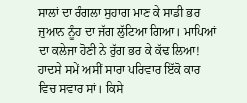ਸਾਲਾਂ ਦਾ ਰੰਗਲਾ ਸੁਹਾਗ ਮਾਣ ਕੇ ਸਾਡੀ ਭਰ ਜੁਆਨ ਨੂੰਹ ਦਾ ਜੱਗ ਲੁੱਟਿਆ ਗਿਆ। ਮਾਪਿਆਂ ਦਾ ਕਲੇਜਾ ਹੋਣੀ ਨੇ ਰੁੱਗ ਭਰ ਕੇ ਕੱਢ ਲਿਆ!
ਹਾਦਸੇ ਸਮੇਂ ਅਸੀਂ ਸਾਰਾ ਪਰਿਵਾਰ ਇੱਕੋ ਕਾਰ ਵਿਚ ਸਵਾਰ ਸਾਂ। ਕਿਸੇ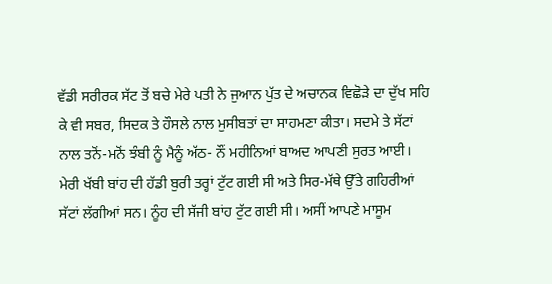ਵੱਡੀ ਸਰੀਰਕ ਸੱਟ ਤੋਂ ਬਚੇ ਮੇਰੇ ਪਤੀ ਨੇ ਜੁਆਨ ਪੁੱਤ ਦੇ ਅਚਾਨਕ ਵਿਛੋੜੇ ਦਾ ਦੁੱਖ ਸਹਿ ਕੇ ਵੀ ਸਬਰ, ਸਿਦਕ ਤੇ ਹੌਸਲੇ ਨਾਲ ਮੁਸੀਬਤਾਂ ਦਾ ਸਾਹਮਣਾ ਕੀਤਾ। ਸਦਮੇ ਤੇ ਸੱਟਾਂ ਨਾਲ ਤਨੋਂ-ਮਨੋਂ ਝੰਬੀ ਨੂੰ ਮੈਨੂੰ ਅੱਠ- ਨੌਂ ਮਹੀਨਿਆਂ ਬਾਅਦ ਆਪਣੀ ਸੁਰਤ ਆਈ। ਮੇਰੀ ਖੱਬੀ ਬਾਂਹ ਦੀ ਹੱਡੀ ਬੁਰੀ ਤਰ੍ਹਾਂ ਟੁੱਟ ਗਈ ਸੀ ਅਤੇ ਸਿਰ-ਮੱਥੇ ਉੱਤੇ ਗਹਿਰੀਆਂ ਸੱਟਾਂ ਲੱਗੀਆਂ ਸਨ। ਨੂੰਹ ਦੀ ਸੱਜੀ ਬਾਂਹ ਟੁੱਟ ਗਈ ਸੀ। ਅਸੀਂ ਆਪਣੇ ਮਾਸੂਮ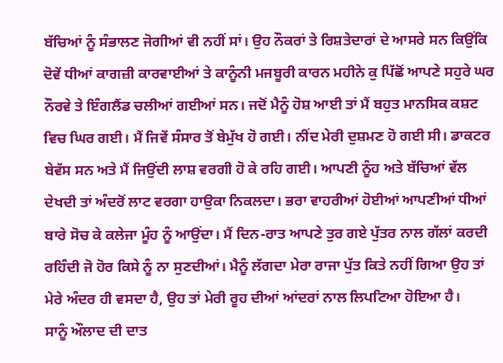ਬੱਚਿਆਂ ਨੂੰ ਸੰਭਾਲਣ ਜੋਗੀਆਂ ਵੀ ਨਹੀਂ ਸਾਂ। ਉਹ ਨੌਕਰਾਂ ਤੇ ਰਿਸ਼ਤੇਦਾਰਾਂ ਦੇ ਆਸਰੇ ਸਨ ਕਿਉਂਕਿ ਦੋਵੇਂ ਧੀਆਂ ਕਾਗਜ਼ੀ ਕਾਰਵਾਈਆਂ ਤੇ ਕਾਨੂੰਨੀ ਮਜਬੂਰੀ ਕਾਰਨ ਮਹੀਨੇ ਕੁ ਪਿੱਛੋਂ ਆਪਣੇ ਸਹੁਰੇ ਘਰ ਨੌਰਵੇ ਤੇ ਇੰਗਲੈਂਡ ਚਲੀਆਂ ਗਈਆਂ ਸਨ। ਜਦੋਂ ਮੈਨੂੰ ਹੋਸ਼ ਆਈ ਤਾਂ ਮੈਂ ਬਹੁਤ ਮਾਨਸਿਕ ਕਸ਼ਟ ਵਿਚ ਘਿਰ ਗਈ। ਮੈਂ ਜਿਵੇਂ ਸੰਸਾਰ ਤੋਂ ਬੇਮੁੱਖ ਹੋ ਗਈ। ਨੀਂਦ ਮੇਰੀ ਦੁਸ਼ਮਣ ਹੋ ਗਈ ਸੀ। ਡਾਕਟਰ ਬੇਵੱਸ ਸਨ ਅਤੇ ਮੈਂ ਜਿਉਂਦੀ ਲਾਸ਼ ਵਰਗੀ ਹੋ ਕੇ ਰਹਿ ਗਈ। ਆਪਣੀ ਨੂੰਹ ਅਤੇ ਬੱਚਿਆਂ ਵੱਲ ਦੇਖਦੀ ਤਾਂ ਅੰਦਰੋਂ ਲਾਟ ਵਰਗਾ ਹਾਉਕਾ ਨਿਕਲਦਾ। ਭਰਾ ਵਾਹਰੀਆਂ ਹੋਈਆਂ ਆਪਣੀਆਂ ਧੀਆਂ ਬਾਰੇ ਸੋਚ ਕੇ ਕਲੇਜਾ ਮੂੰਹ ਨੂੰ ਆਉਂਦਾ। ਮੈਂ ਦਿਨ-ਰਾਤ ਆਪਣੇ ਤੁਰ ਗਏ ਪੁੱਤਰ ਨਾਲ ਗੱਲਾਂ ਕਰਦੀ ਰਹਿੰਦੀ ਜੋ ਹੋਰ ਕਿਸੇ ਨੂੰ ਨਾ ਸੁਣਦੀਆਂ। ਮੈਨੂੰ ਲੱਗਦਾ ਮੇਰਾ ਰਾਜਾ ਪੁੱਤ ਕਿਤੇ ਨਹੀਂ ਗਿਆ ਉਹ ਤਾਂ ਮੇਰੇ ਅੰਦਰ ਹੀ ਵਸਦਾ ਹੈ, ਉਹ ਤਾਂ ਮੇਰੀ ਰੂਹ ਦੀਆਂ ਆਂਦਰਾਂ ਨਾਲ ਲਿਪਟਿਆ ਹੋਇਆ ਹੈ।
ਸਾਨੂੰ ਔਲਾਦ ਦੀ ਦਾਤ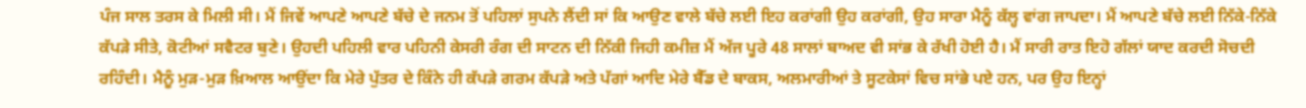ਪੰਜ ਸਾਲ ਤਰਸ ਕੇ ਮਿਲੀ ਸੀ। ਮੈਂ ਜਿਵੇਂ ਆਪਣੇ ਆਪਣੇ ਬੱਚੇ ਦੇ ਜਨਮ ਤੋਂ ਪਹਿਲਾਂ ਸੁਪਨੇ ਲੈਂਦੀ ਸਾਂ ਕਿ ਆਉਣ ਵਾਲੇ ਬੱਚੇ ਲਈ ਇਹ ਕਰਾਂਗੀ ਉਹ ਕਰਾਂਗੀ, ਉਹ ਸਾਰਾ ਮੈਨੂੰ ਕੱਲ੍ਹ ਵਾਂਗ ਜਾਪਦਾ। ਮੈਂ ਆਪਣੇ ਬੱਚੇ ਲਈ ਨਿੱਕੇ-ਨਿੱਕੇ ਕੱਪੜੇ ਸੀਤੇ, ਕੋਟੀਆਂ ਸਵੈਟਰ ਬੁਣੇ। ਉਹਦੀ ਪਹਿਲੀ ਵਾਰ ਪਹਿਨੀ ਕੇਸਰੀ ਰੰਗ ਦੀ ਸਾਟਨ ਦੀ ਨਿੱਕੀ ਜਿਹੀ ਕਮੀਜ਼ ਮੈਂ ਅੱਜ ਪੂਰੇ 48 ਸਾਲਾਂ ਬਾਅਦ ਵੀ ਸਾਂਭ ਕੇ ਰੱਖੀ ਹੋਈ ਹੈ। ਮੈਂ ਸਾਰੀ ਰਾਤ ਇਹੋ ਗੱਲਾਂ ਯਾਦ ਕਰਦੀ ਸੋਚਦੀ ਰਹਿੰਦੀ। ਮੈਨੂੰ ਮੁੜ-ਮੁੜ ਖ਼ਿਆਲ ਆਉਂਦਾ ਕਿ ਮੇਰੇ ਪੁੱਤਰ ਦੇ ਕਿੰਨੇ ਹੀ ਕੱਪੜੇ ਗਰਮ ਕੱਪੜੇ ਅਤੇ ਪੱਗਾਂ ਆਦਿ ਮੇਰੇ ਬੈੱਡ ਦੇ ਬਾਕਸ, ਅਲਮਾਰੀਆਂ ਤੇ ਸੂਟਕੇਸਾਂ ਵਿਚ ਸਾਂਭੇ ਪਏ ਹਨ, ਪਰ ਉਹ ਇਨ੍ਹਾਂ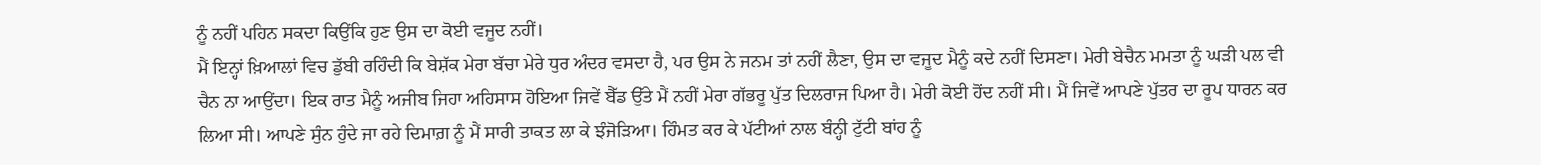ਨੂੰ ਨਹੀਂ ਪਹਿਨ ਸਕਦਾ ਕਿਉਂਕਿ ਹੁਣ ਉਸ ਦਾ ਕੋਈ ਵਜੂਦ ਨਹੀਂ।
ਮੈਂ ਇਨ੍ਹਾਂ ਖ਼ਿਆਲਾਂ ਵਿਚ ਡੁੱਬੀ ਰਹਿੰਦੀ ਕਿ ਬੇਸ਼ੱਕ ਮੇਰਾ ਬੱਚਾ ਮੇਰੇ ਧੁਰ ਅੰਦਰ ਵਸਦਾ ਹੈ, ਪਰ ਉਸ ਨੇ ਜਨਮ ਤਾਂ ਨਹੀਂ ਲੈਣਾ, ਉਸ ਦਾ ਵਜੂਦ ਮੈਨੂੰ ਕਦੇ ਨਹੀਂ ਦਿਸਣਾ। ਮੇਰੀ ਬੇਚੈਨ ਮਮਤਾ ਨੂੰ ਘੜੀ ਪਲ ਵੀ ਚੈਨ ਨਾ ਆਉਂਦਾ। ਇਕ ਰਾਤ ਮੈਨੂੰ ਅਜੀਬ ਜਿਹਾ ਅਹਿਸਾਸ ਹੋਇਆ ਜਿਵੇਂ ਬੈੱਡ ਉੱਤੇ ਮੈਂ ਨਹੀਂ ਮੇਰਾ ਗੱਭਰੂ ਪੁੱਤ ਦਿਲਰਾਜ ਪਿਆ ਹੈ। ਮੇਰੀ ਕੋਈ ਹੋਂਦ ਨਹੀਂ ਸੀ। ਮੈਂ ਜਿਵੇਂ ਆਪਣੇ ਪੁੱਤਰ ਦਾ ਰੂਪ ਧਾਰਨ ਕਰ ਲਿਆ ਸੀ। ਆਪਣੇ ਸੁੰਨ ਹੁੰਦੇ ਜਾ ਰਹੇ ਦਿਮਾਗ਼ ਨੂੰ ਮੈਂ ਸਾਰੀ ਤਾਕਤ ਲਾ ਕੇ ਝੰਜੋੜਿਆ। ਹਿੰਮਤ ਕਰ ਕੇ ਪੱਟੀਆਂ ਨਾਲ ਬੰਨ੍ਹੀ ਟੁੱਟੀ ਬਾਂਹ ਨੂੰ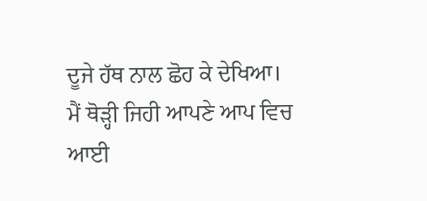ਦੂਜੇ ਹੱਥ ਨਾਲ ਛੋਹ ਕੇ ਦੇਖਿਆ। ਮੈਂ ਥੋੜ੍ਹੀ ਜਿਹੀ ਆਪਣੇ ਆਪ ਵਿਚ ਆਈ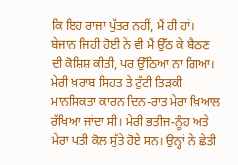ਕਿ ਇਹ ਰਾਜਾ ਪੁੱਤਰ ਨਹੀਂ, ਮੈਂ ਹੀ ਹਾਂ। ਬੇਜਾਨ ਜਿਹੀ ਹੋਈ ਨੇ ਵੀ ਮੈਂ ਉੱਠ ਕੇ ਬੈਠਣ ਦੀ ਕੋਸ਼ਿਸ਼ ਕੀਤੀ, ਪਰ ਉੱਠਿਆ ਨਾ ਗਿਆ। ਮੇਰੀ ਖ਼ਰਾਬ ਸਿਹਤ ਤੇ ਟੁੱਟੀ ਤਿੜਕੀ ਮਾਨਸਿਕਤਾ ਕਾਰਨ ਦਿਨ-ਰਾਤ ਮੇਰਾ ਖ਼ਿਆਲ ਰੱਖਿਆ ਜਾਂਦਾ ਸੀ। ਮੇਰੀ ਭਤੀਜ-ਨੂੰਹ ਅਤੇ ਮੇਰਾ ਪਤੀ ਕੋਲ ਸੁੱਤੇ ਹੋਏ ਸਨ। ਉਨ੍ਹਾਂ ਨੇ ਛੇਤੀ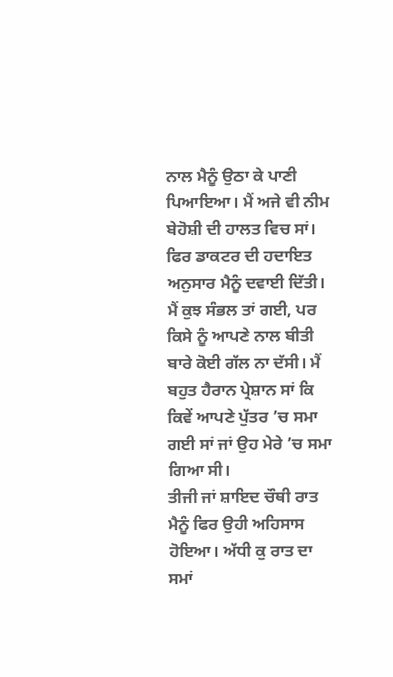ਨਾਲ ਮੈਨੂੰ ਉਠਾ ਕੇ ਪਾਣੀ ਪਿਆਇਆ। ਮੈਂ ਅਜੇ ਵੀ ਨੀਮ ਬੇਹੋਸ਼ੀ ਦੀ ਹਾਲਤ ਵਿਚ ਸਾਂ। ਫਿਰ ਡਾਕਟਰ ਦੀ ਹਦਾਇਤ ਅਨੁਸਾਰ ਮੈਨੂੰ ਦਵਾਈ ਦਿੱਤੀ। ਮੈਂ ਕੁਝ ਸੰਭਲ ਤਾਂ ਗਈ, ਪਰ ਕਿਸੇ ਨੂੰ ਆਪਣੇ ਨਾਲ ਬੀਤੀ ਬਾਰੇ ਕੋਈ ਗੱਲ ਨਾ ਦੱਸੀ। ਮੈਂ ਬਹੁਤ ਹੈਰਾਨ ਪ੍ਰੇਸ਼ਾਨ ਸਾਂ ਕਿ ਕਿਵੇਂ ਆਪਣੇ ਪੁੱਤਰ ’ਚ ਸਮਾ ਗਈ ਸਾਂ ਜਾਂ ਉਹ ਮੇਰੇ ’ਚ ਸਮਾ ਗਿਆ ਸੀ।
ਤੀਜੀ ਜਾਂ ਸ਼ਾਇਦ ਚੌਥੀ ਰਾਤ ਮੈਨੂੰ ਫਿਰ ਉਹੀ ਅਹਿਸਾਸ ਹੋਇਆ। ਅੱਧੀ ਕੁ ਰਾਤ ਦਾ ਸਮਾਂ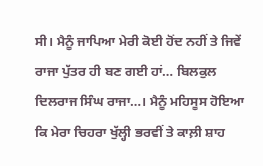ਸੀ। ਮੈਨੂੰ ਜਾਪਿਆ ਮੇਰੀ ਕੋਈ ਹੋਂਦ ਨਹੀਂ ਤੇ ਜਿਵੇਂ ਰਾਜਾ ਪੁੱਤਰ ਹੀ ਬਣ ਗਈ ਹਾਂ… ਬਿਲਕੁਲ ਦਿਲਰਾਜ ਸਿੰਘ ਰਾਜਾ…। ਮੈਨੂੰ ਮਹਿਸੂਸ ਹੋਇਆ ਕਿ ਮੇਰਾ ਚਿਹਰਾ ਖੁੱਲ੍ਹੀ ਭਰਵੀਂ ਤੇ ਕਾਲ਼ੀ ਸ਼ਾਹ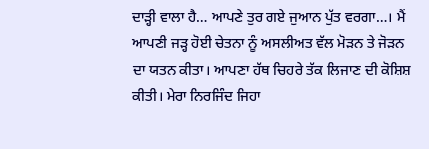ਦਾੜ੍ਹੀ ਵਾਲਾ ਹੈ… ਆਪਣੇ ਤੁਰ ਗਏ ਜੁਆਨ ਪੁੱਤ ਵਰਗਾ…। ਮੈਂ ਆਪਣੀ ਜੜ੍ਹ ਹੋਈ ਚੇਤਨਾ ਨੂੰ ਅਸਲੀਅਤ ਵੱਲ ਮੋੜਨ ਤੇ ਜੋੜਨ ਦਾ ਯਤਨ ਕੀਤਾ। ਆਪਣਾ ਹੱਥ ਚਿਹਰੇ ਤੱਕ ਲਿਜਾਣ ਦੀ ਕੋਸ਼ਿਸ਼ ਕੀਤੀ। ਮੇਰਾ ਨਿਰਜਿੰਦ ਜਿਹਾ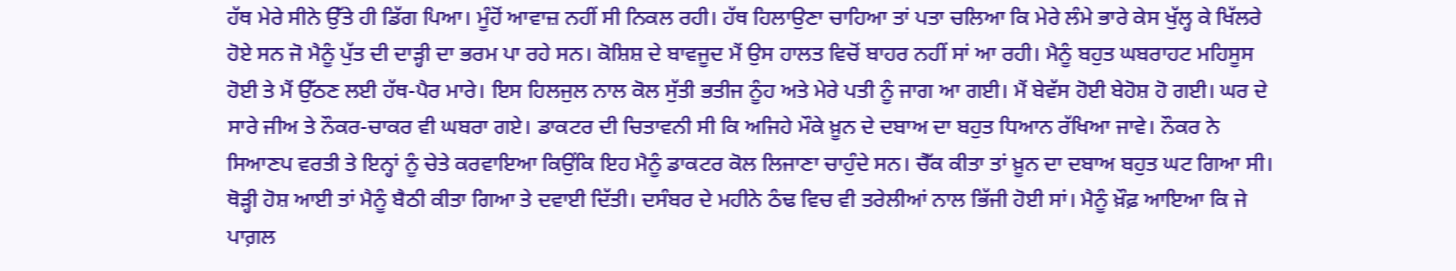ਹੱਥ ਮੇਰੇ ਸੀਨੇ ਉੱਤੇ ਹੀ ਡਿੱਗ ਪਿਆ। ਮੂੰਹੋਂ ਆਵਾਜ਼ ਨਹੀਂ ਸੀ ਨਿਕਲ ਰਹੀ। ਹੱਥ ਹਿਲਾਉਣਾ ਚਾਹਿਆ ਤਾਂ ਪਤਾ ਚਲਿਆ ਕਿ ਮੇਰੇ ਲੰਮੇ ਭਾਰੇ ਕੇਸ ਖੁੱਲ੍ਹ ਕੇ ਖਿੱਲਰੇ ਹੋਏ ਸਨ ਜੋ ਮੈਨੂੰ ਪੁੱਤ ਦੀ ਦਾੜ੍ਹੀ ਦਾ ਭਰਮ ਪਾ ਰਹੇ ਸਨ। ਕੋਸ਼ਿਸ਼ ਦੇ ਬਾਵਜੂਦ ਮੈਂ ਉਸ ਹਾਲਤ ਵਿਚੋਂ ਬਾਹਰ ਨਹੀਂ ਸਾਂ ਆ ਰਹੀ। ਮੈਨੂੰ ਬਹੁਤ ਘਬਰਾਹਟ ਮਹਿਸੂਸ ਹੋਈ ਤੇ ਮੈਂ ਉੱਠਣ ਲਈ ਹੱਥ-ਪੈਰ ਮਾਰੇ। ਇਸ ਹਿਲਜੁਲ ਨਾਲ ਕੋਲ ਸੁੱਤੀ ਭਤੀਜ ਨੂੰਹ ਅਤੇ ਮੇਰੇ ਪਤੀ ਨੂੰ ਜਾਗ ਆ ਗਈ। ਮੈਂ ਬੇਵੱਸ ਹੋਈ ਬੇਹੋਸ਼ ਹੋ ਗਈ। ਘਰ ਦੇ ਸਾਰੇ ਜੀਅ ਤੇ ਨੌਕਰ-ਚਾਕਰ ਵੀ ਘਬਰਾ ਗਏ। ਡਾਕਟਰ ਦੀ ਚਿਤਾਵਨੀ ਸੀ ਕਿ ਅਜਿਹੇ ਮੌਕੇ ਖ਼ੂਨ ਦੇ ਦਬਾਅ ਦਾ ਬਹੁਤ ਧਿਆਨ ਰੱਖਿਆ ਜਾਵੇ। ਨੌਕਰ ਨੇ ਸਿਆਣਪ ਵਰਤੀ ਤੇ ਇਨ੍ਹਾਂ ਨੂੰ ਚੇਤੇ ਕਰਵਾਇਆ ਕਿਉਂਕਿ ਇਹ ਮੈਨੂੰ ਡਾਕਟਰ ਕੋਲ ਲਿਜਾਣਾ ਚਾਹੁੰਦੇ ਸਨ। ਚੈੱਕ ਕੀਤਾ ਤਾਂ ਖ਼ੂਨ ਦਾ ਦਬਾਅ ਬਹੁਤ ਘਟ ਗਿਆ ਸੀ। ਥੋੜ੍ਹੀ ਹੋਸ਼ ਆਈ ਤਾਂ ਮੈਨੂੰ ਬੈਠੀ ਕੀਤਾ ਗਿਆ ਤੇ ਦਵਾਈ ਦਿੱਤੀ। ਦਸੰਬਰ ਦੇ ਮਹੀਨੇ ਠੰਢ ਵਿਚ ਵੀ ਤਰੇਲੀਆਂ ਨਾਲ ਭਿੱਜੀ ਹੋਈ ਸਾਂ। ਮੈਨੂੰ ਖ਼ੌਫ਼ ਆਇਆ ਕਿ ਜੇ ਪਾਗ਼ਲ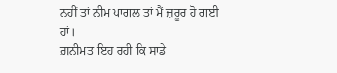ਨਹੀਂ ਤਾਂ ਨੀਮ ਪਾਗਲ ਤਾਂ ਮੈਂ ਜ਼ਰੂਰ ਹੋ ਗਈ ਹਾਂ।
ਗ਼ਨੀਮਤ ਇਹ ਰਹੀ ਕਿ ਸਾਡੇ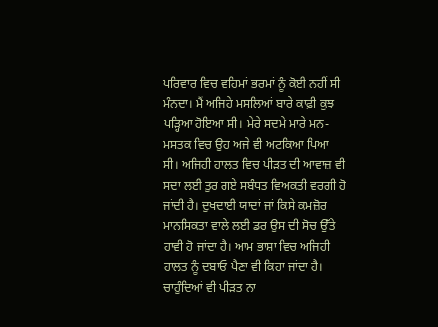ਪਰਿਵਾਰ ਵਿਚ ਵਹਿਮਾਂ ਭਰਮਾਂ ਨੂੰ ਕੋਈ ਨਹੀਂ ਸੀ ਮੰਨਦਾ। ਮੈਂ ਅਜਿਹੇ ਮਸਲਿਆਂ ਬਾਰੇ ਕਾਫ਼ੀ ਕੁਝ ਪੜ੍ਹਿਆ ਹੋਇਆ ਸੀ। ਮੇਰੇ ਸਦਮੇ ਮਾਰੇ ਮਨ-ਮਸਤਕ ਵਿਚ ਉਹ ਅਜੇ ਵੀ ਅਟਕਿਆ ਪਿਆ ਸੀ। ਅਜਿਹੀ ਹਾਲਤ ਵਿਚ ਪੀੜਤ ਦੀ ਆਵਾਜ਼ ਵੀ ਸਦਾ ਲਈ ਤੁਰ ਗਏ ਸਬੰਧਤ ਵਿਅਕਤੀ ਵਰਗੀ ਹੋ ਜਾਂਦੀ ਹੈ। ਦੁਖਦਾਈ ਯਾਦਾਂ ਜਾਂ ਕਿਸੇ ਕਮਜ਼ੋਰ ਮਾਨਸਿਕਤਾ ਵਾਲੇ ਲਈ ਡਰ ਉਸ ਦੀ ਸੋਚ ਉੱਤੇ ਹਾਵੀ ਹੋ ਜਾਂਦਾ ਹੈ। ਆਮ ਭਾਸ਼ਾ ਵਿਚ ਅਜਿਹੀ ਹਾਲਤ ਨੂੰ ਦਬਾਓ ਪੈਣਾ ਵੀ ਕਿਹਾ ਜਾਂਦਾ ਹੈ। ਚਾਹੁੰਦਿਆਂ ਵੀ ਪੀੜਤ ਨਾ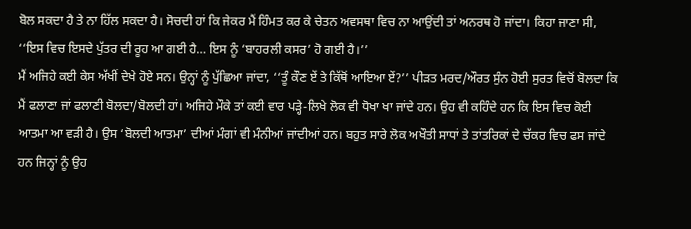ਬੋਲ ਸਕਦਾ ਹੈ ਤੇ ਨਾ ਹਿੱਲ ਸਕਦਾ ਹੈ। ਸੋਚਦੀ ਹਾਂ ਕਿ ਜੇਕਰ ਮੈਂ ਹਿੰਮਤ ਕਰ ਕੇ ਚੇਤਨ ਅਵਸਥਾ ਵਿਚ ਨਾ ਆਉਂਦੀ ਤਾਂ ਅਨਰਥ ਹੋ ਜਾਂਦਾ। ਕਿਹਾ ਜਾਣਾ ਸੀ, ‘‘ਇਸ ਵਿਚ ਇਸਦੇ ਪੁੱਤਰ ਦੀ ਰੂਹ ਆ ਗਈ ਹੈ… ਇਸ ਨੂੰ ‘ਬਾਹਰਲੀ ਕਸਰ’ ਹੋ ਗਈ ਹੈ।’’
ਮੈਂ ਅਜਿਹੇ ਕਈ ਕੇਸ ਅੱਖੀਂ ਦੇਖੇ ਹੋਏ ਸਨ। ਉਨ੍ਹਾਂ ਨੂੰ ਪੁੱਛਿਆ ਜਾਂਦਾ, ‘‘ਤੂੰ ਕੌਣ ਏਂ ਤੇ ਕਿੱਥੋਂ ਆਇਆ ਏਂ?’’ ਪੀੜਤ ਮਰਦ/ਔਰਤ ਸੁੰਨ ਹੋਈ ਸੁਰਤ ਵਿਚੋਂ ਬੋਲਦਾ ਕਿ ਮੈਂ ਫਲਾਣਾ ਜਾਂ ਫਲਾਣੀ ਬੋਲਦਾ/ਬੋਲਦੀ ਹਾਂ। ਅਜਿਹੇ ਮੌਕੇ ਤਾਂ ਕਈ ਵਾਰ ਪੜ੍ਹੇ-ਲਿਖੇ ਲੋਕ ਵੀ ਧੋਖਾ ਖਾ ਜਾਂਦੇ ਹਨ। ਉਹ ਵੀ ਕਹਿੰਦੇ ਹਨ ਕਿ ਇਸ ਵਿਚ ਕੋਈ ਆਤਮਾ ਆ ਵੜੀ ਹੈ। ਉਸ ‘ਬੋਲਦੀ ਆਤਮਾ’ ਦੀਆਂ ਮੰਗਾਂ ਵੀ ਮੰਨੀਆਂ ਜਾਂਦੀਆਂ ਹਨ। ਬਹੁਤ ਸਾਰੇ ਲੋਕ ਅਖੌਤੀ ਸਾਧਾਂ ਤੇ ਤਾਂਤਰਿਕਾਂ ਦੇ ਚੱਕਰ ਵਿਚ ਫਸ ਜਾਂਦੇ ਹਨ ਜਿਨ੍ਹਾਂ ਨੂੰ ਉਹ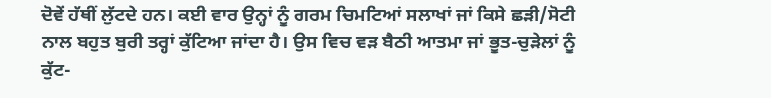ਦੋਵੇਂ ਹੱਥੀਂ ਲੁੱਟਦੇ ਹਨ। ਕਈ ਵਾਰ ਉਨ੍ਹਾਂ ਨੂੰ ਗਰਮ ਚਿਮਟਿਆਂ ਸਲਾਖਾਂ ਜਾਂ ਕਿਸੇ ਛੜੀ/ਸੋਟੀ ਨਾਲ ਬਹੁਤ ਬੁਰੀ ਤਰ੍ਹਾਂ ਕੁੱਟਿਆ ਜਾਂਦਾ ਹੈ। ਉਸ ਵਿਚ ਵੜ ਬੈਠੀ ਆਤਮਾ ਜਾਂ ਭੂਤ-ਚੁੜੇਲਾਂ ਨੂੰ ਕੁੱਟ-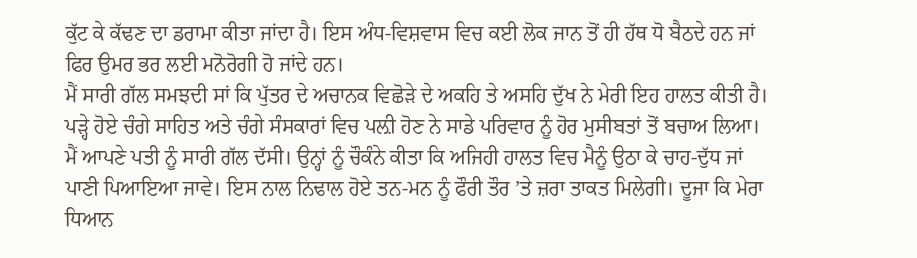ਕੁੱਟ ਕੇ ਕੱਢਣ ਦਾ ਡਰਾਮਾ ਕੀਤਾ ਜਾਂਦਾ ਹੈ। ਇਸ ਅੰਧ-ਵਿਸ਼ਵਾਸ ਵਿਚ ਕਈ ਲੋਕ ਜਾਨ ਤੋਂ ਹੀ ਹੱਥ ਧੋ ਬੈਠਦੇ ਹਨ ਜਾਂ ਫਿਰ ਉਮਰ ਭਰ ਲਈ ਮਨੋਰੋਗੀ ਹੋ ਜਾਂਦੇ ਹਨ।
ਮੈਂ ਸਾਰੀ ਗੱਲ ਸਮਝਦੀ ਸਾਂ ਕਿ ਪੁੱਤਰ ਦੇ ਅਚਾਨਕ ਵਿਛੋੜੇ ਦੇ ਅਕਹਿ ਤੇ ਅਸਹਿ ਦੁੱਖ ਨੇ ਮੇਰੀ ਇਹ ਹਾਲਤ ਕੀਤੀ ਹੈ। ਪੜ੍ਹੇ ਹੋਏ ਚੰਗੇ ਸਾਹਿਤ ਅਤੇ ਚੰਗੇ ਸੰਸਕਾਰਾਂ ਵਿਚ ਪਲ਼ੀ ਹੋਣ ਨੇ ਸਾਡੇ ਪਰਿਵਾਰ ਨੂੰ ਹੋਰ ਮੁਸੀਬਤਾਂ ਤੋਂ ਬਚਾਅ ਲਿਆ। ਮੈਂ ਆਪਣੇ ਪਤੀ ਨੂੰ ਸਾਰੀ ਗੱਲ ਦੱਸੀ। ਉਨ੍ਹਾਂ ਨੂੰ ਚੌਕੰਨੇ ਕੀਤਾ ਕਿ ਅਜਿਹੀ ਹਾਲਤ ਵਿਚ ਮੈਨੂੰ ਉਠਾ ਕੇ ਚਾਹ-ਦੁੱਧ ਜਾਂ ਪਾਣੀ ਪਿਆਇਆ ਜਾਵੇ। ਇਸ ਨਾਲ ਨਿਢਾਲ ਹੋਏ ਤਨ-ਮਨ ਨੂੰ ਫੌਰੀ ਤੌਰ ’ਤੇ ਜ਼ਰਾ ਤਾਕਤ ਮਿਲੇਗੀ। ਦੂਜਾ ਕਿ ਮੇਰਾ ਧਿਆਨ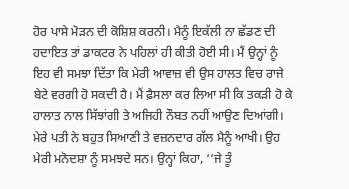ਹੋਰ ਪਾਸੇ ਮੋੜਨ ਦੀ ਕੋਸ਼ਿਸ਼ ਕਰਨੀ। ਮੈਨੂੰ ਇਕੱਲੀ ਨਾ ਛੱਡਣ ਦੀ ਹਦਾਇਤ ਤਾਂ ਡਾਕਟਰ ਨੇ ਪਹਿਲਾਂ ਹੀ ਕੀਤੀ ਹੋਈ ਸੀ। ਮੈਂ ਉਨ੍ਹਾਂ ਨੂੰ ਇਹ ਵੀ ਸਮਝਾ ਦਿੱਤਾ ਕਿ ਮੇਰੀ ਆਵਾਜ਼ ਵੀ ਉਸ ਹਾਲਤ ਵਿਚ ਰਾਜੇ ਬੇਟੇ ਵਰਗੀ ਹੋ ਸਕਦੀ ਹੈ। ਮੈਂ ਫ਼ੈਸਲਾ ਕਰ ਲਿਆ ਸੀ ਕਿ ਤਕੜੀ ਹੋ ਕੇ ਹਾਲਾਤ ਨਾਲ ਸਿੱਝਾਂਗੀ ਤੇ ਅਜਿਹੀ ਨੌਬਤ ਨਹੀਂ ਆਉਣ ਦਿਆਂਗੀ। ਮੇਰੇ ਪਤੀ ਨੇ ਬਹੁਤ ਸਿਆਣੀ ਤੇ ਵਜ਼ਨਦਾਰ ਗੱਲ ਮੈਨੂੰ ਆਖੀ। ਉਹ ਮੇਰੀ ਮਨੋਦਸ਼ਾ ਨੂੰ ਸਮਝਦੇ ਸਨ। ਉਨ੍ਹਾਂ ਕਿਹਾ, ‘‘ਜੇ ਤੂੰ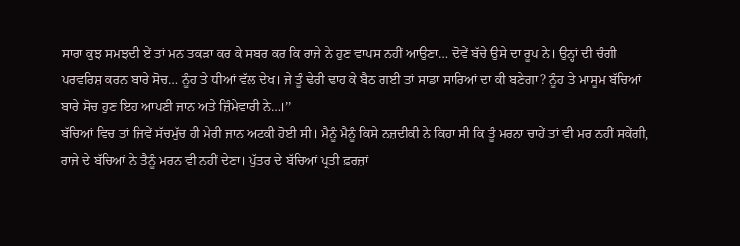ਸਾਰਾ ਕੁਝ ਸਮਝਦੀ ਏਂ ਤਾਂ ਮਨ ਤਕੜਾ ਕਰ ਕੇ ਸਬਰ ਕਰ ਕਿ ਰਾਜੇ ਨੇ ਹੁਣ ਵਾਪਸ ਨਹੀਂ ਆਉਣਾ… ਦੋਵੇਂ ਬੱਚੇ ਉਸੇ ਦਾ ਰੂਪ ਨੇ। ਉਨ੍ਹਾਂ ਦੀ ਚੰਗੀ ਪਰਵਰਿਸ਼ ਕਰਨ ਬਾਰੇ ਸੋਚ… ਨੂੰਹ ਤੇ ਧੀਆਂ ਵੱਲ ਦੇਖ। ਜੇ ਤੂੰ ਢੇਰੀ ਢਾਹ ਕੇ ਬੈਠ ਗਈ ਤਾਂ ਸਾਡਾ ਸਾਰਿਆਂ ਦਾ ਕੀ ਬਣੇਗਾ? ਨੂੰਹ ਤੇ ਮਾਸੂਮ ਬੱਚਿਆਂ ਬਾਰੇ ਸੋਚ ਹੁਣ ਇਹ ਆਪਣੀ ਜਾਨ ਅਤੇ ਜ਼ਿੰਮੇਵਾਰੀ ਨੇ…।’’
ਬੱਚਿਆਂ ਵਿਚ ਤਾਂ ਜਿਵੇਂ ਸੱਚਮੁੱਚ ਹੀ ਮੇਰੀ ਜਾਨ ਅਟਕੀ ਹੋਈ ਸੀ। ਮੈਨੂੰ ਮੈਨੂੰ ਕਿਸੇ ਨਜ਼ਦੀਕੀ ਨੇ ਕਿਹਾ ਸੀ ਕਿ ਤੂੰ ਮਰਨਾ ਚਾਹੇਂ ਤਾਂ ਵੀ ਮਰ ਨਹੀਂ ਸਕੇਂਗੀ, ਰਾਜੇ ਦੇ ਬੱਚਿਆਂ ਨੇ ਤੈਨੂੰ ਮਰਨ ਵੀ ਨਹੀਂ ਦੇਣਾ। ਪੁੱਤਰ ਦੇ ਬੱਚਿਆਂ ਪ੍ਰਤੀ ਫ਼ਰਜ਼ਾਂ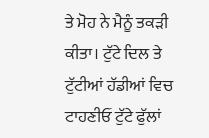ਤੇ ਮੋਹ ਨੇ ਮੈਨੂੰ ਤਕੜੀ ਕੀਤਾ। ਟੁੱਟੇ ਦਿਲ ਤੇ ਟੁੱਟੀਆਂ ਹੱਡੀਆਂ ਵਿਚ ਟਾਹਣੀਓਂ ਟੁੱਟੇ ਫੁੱਲਾਂ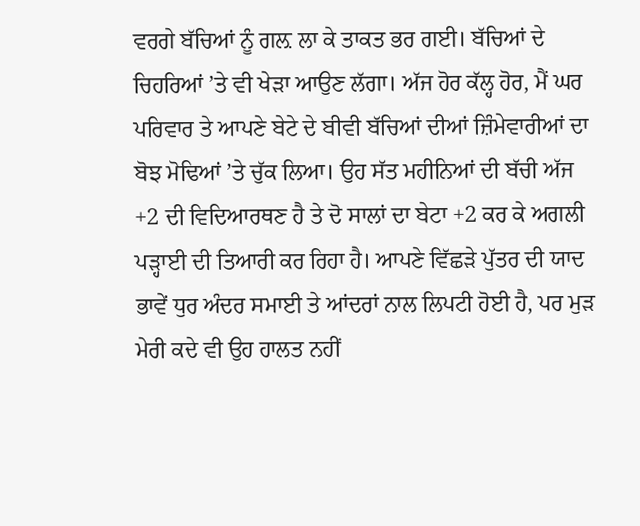ਵਰਗੇ ਬੱਚਿਆਂ ਨੂੰ ਗਲ਼ ਲਾ ਕੇ ਤਾਕਤ ਭਰ ਗਈ। ਬੱਚਿਆਂ ਦੇ ਚਿਹਰਿਆਂ ’ਤੇ ਵੀ ਖੇੜਾ ਆਉਣ ਲੱਗਾ। ਅੱਜ ਹੋਰ ਕੱਲ੍ਹ ਹੋਰ, ਮੈਂ ਘਰ ਪਰਿਵਾਰ ਤੇ ਆਪਣੇ ਬੇਟੇ ਦੇ ਬੀਵੀ ਬੱਚਿਆਂ ਦੀਆਂ ਜ਼ਿੰਮੇਵਾਰੀਆਂ ਦਾ ਬੋਝ ਮੋਢਿਆਂ ’ਤੇ ਚੁੱਕ ਲਿਆ। ਉਹ ਸੱਤ ਮਹੀਨਿਆਂ ਦੀ ਬੱਚੀ ਅੱਜ +2 ਦੀ ਵਿਦਿਆਰਥਣ ਹੈ ਤੇ ਦੋ ਸਾਲਾਂ ਦਾ ਬੇਟਾ +2 ਕਰ ਕੇ ਅਗਲੀ ਪੜ੍ਹਾਈ ਦੀ ਤਿਆਰੀ ਕਰ ਰਿਹਾ ਹੈ। ਆਪਣੇ ਵਿੱਛੜੇ ਪੁੱਤਰ ਦੀ ਯਾਦ ਭਾਵੇਂ ਧੁਰ ਅੰਦਰ ਸਮਾਈ ਤੇ ਆਂਦਰਾਂ ਨਾਲ ਲਿਪਟੀ ਹੋਈ ਹੈ, ਪਰ ਮੁੜ ਮੇਰੀ ਕਦੇ ਵੀ ਉਹ ਹਾਲਤ ਨਹੀਂ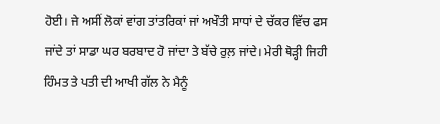ਹੋਈ। ਜੇ ਅਸੀਂ ਲੋਕਾਂ ਵਾਂਗ ਤਾਂਤਰਿਕਾਂ ਜਾਂ ਅਖੌਤੀ ਸਾਧਾਂ ਦੇ ਚੱਕਰ ਵਿੱਚ ਫਸ ਜਾਂਦੇ ਤਾਂ ਸਾਡਾ ਘਰ ਬਰਬਾਦ ਹੋ ਜਾਂਦਾ ਤੇ ਬੱਚੇ ਰੁਲ਼ ਜਾਂਦੇ। ਮੇਰੀ ਥੋੜ੍ਹੀ ਜਿਹੀ ਹਿੰਮਤ ਤੇ ਪਤੀ ਦੀ ਆਖੀ ਗੱਲ ਨੇ ਮੈਨੂੰ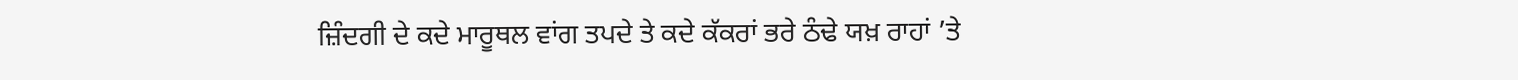ਜ਼ਿੰਦਗੀ ਦੇ ਕਦੇ ਮਾਰੂਥਲ ਵਾਂਗ ਤਪਦੇ ਤੇ ਕਦੇ ਕੱਕਰਾਂ ਭਰੇ ਠੰਢੇ ਯਖ਼ ਰਾਹਾਂ ’ਤੇ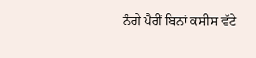ਨੰਗੇ ਪੈਰੀਂ ਬਿਨਾਂ ਕਸੀਸ ਵੱਟੇ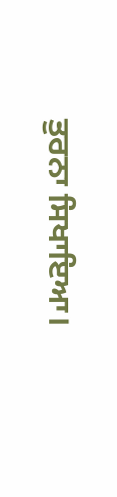ਤੁਰਨਾ ਸਿਖਾਇਆ।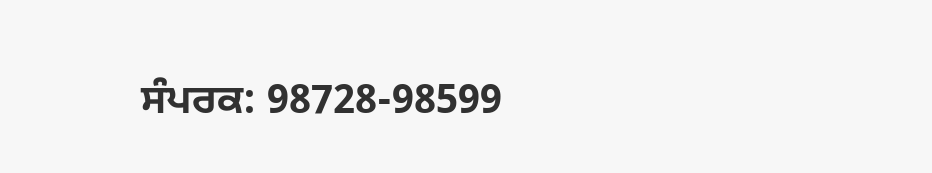ਸੰਪਰਕ: 98728-98599